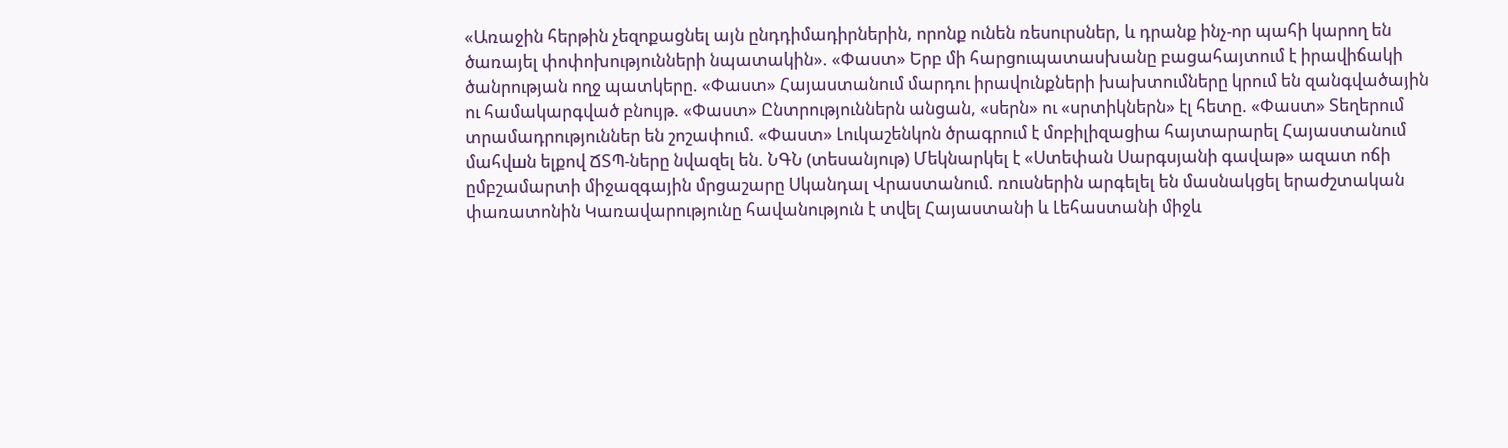«Առաջին հերթին չեզոքացնել այն ընդդիմադիրներին, որոնք ունեն ռեսուրսներ, և դրանք ինչ-որ պահի կարող են ծառայել փոփոխությունների նպատակին». «Փաստ» Երբ մի հարցուպատասխանը բացահայտում է իրավիճակի ծանրության ողջ պատկերը. «Փաստ» Հայաստանում մարդու իրավունքների խախտումները կրում են զանգվածային ու համակարգված բնույթ. «Փաստ» Ընտրություններն անցան, «սերն» ու «սրտիկներն» էլ հետը. «Փաստ» Տեղերում տրամադրություններ են շոշափում. «Փաստ» Լուկաշենկոն ծրագրում է մոբիլիզացիա հայտարարել Հայաստանում մահվшն ելքով ՃՏՊ-ները նվազել են. ՆԳՆ (տեսանյութ) Մեկնարկել է «Ստեփան Սարգսյանի գավաթ» ազատ ոճի ըմբշամարտի միջազգային մրցաշարը Սկանդալ Վրաստանում. ռուսներին արգելել են մասնակցել երաժշտական փառատոնին Կառավարությունը հավանություն է տվել Հայաստանի և Լեհաստանի միջև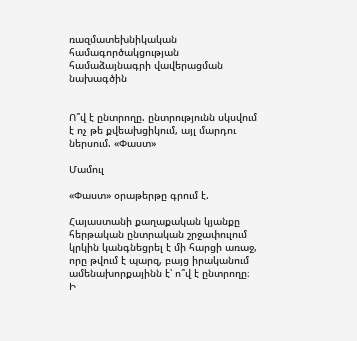ռազմատեխնիկական համագործակցության համաձայնագրի վավերացման նախագծին


Ո՞վ է ընտրողը. ընտրությունն սկսվում է ոչ թե քվեախցիկում, այլ մարդու ներսում. «Փաստ»

Մամուլ

«Փաստ» օրաթերթը գրում է.

Հայաստանի քաղաքական կյանքը հերթական ընտրական շրջափուլում կրկին կանգնեցրել է մի հարցի առաջ, որը թվում է պարզ, բայց իրականում ամենախորքայինն է՝ ո՞վ է ընտրողը։ Ի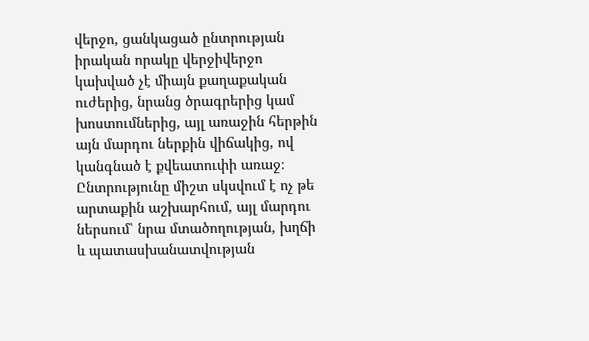վերջո, ցանկացած ընտրության իրական որակը վերջիվերջո կախված չէ միայն քաղաքական ուժերից, նրանց ծրագրերից կամ խոստումներից, այլ առաջին հերթին այն մարդու ներքին վիճակից, ով կանգնած է քվեատուփի առաջ։ Ընտրությունը միշտ սկսվում է ոչ թե արտաքին աշխարհում, այլ մարդու ներսում՝ նրա մտածողության, խղճի և պատասխանատվության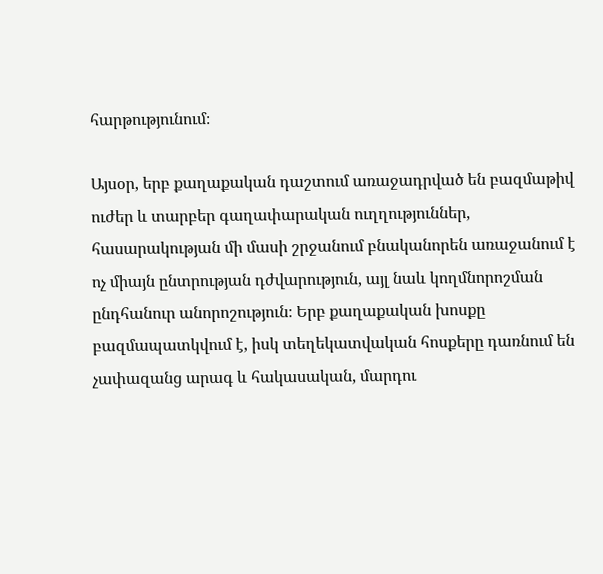հարթությունում։

Այսօր, երբ քաղաքական դաշտում առաջադրված են բազմաթիվ ուժեր և տարբեր գաղափարական ուղղություններ, հասարակության մի մասի շրջանում բնականորեն առաջանում է ոչ միայն ընտրության դժվարություն, այլ նաև կողմնորոշման ընդհանուր անորոշություն։ Երբ քաղաքական խոսքը բազմապատկվում է, իսկ տեղեկատվական հոսքերը դառնում են չափազանց արագ և հակասական, մարդու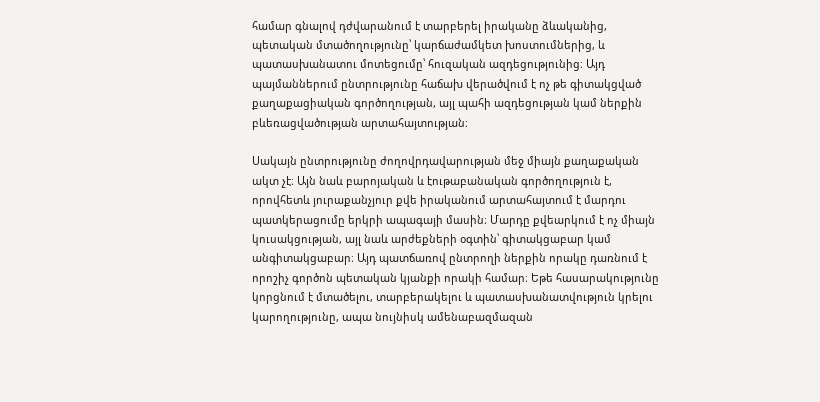համար գնալով դժվարանում է տարբերել իրականը ձևականից, պետական մտածողությունը՝ կարճաժամկետ խոստումներից, և պատասխանատու մոտեցումը՝ հուզական ազդեցությունից։ Այդ պայմաններում ընտրությունը հաճախ վերածվում է ոչ թե գիտակցված քաղաքացիական գործողության, այլ պահի ազդեցության կամ ներքին բևեռացվածության արտահայտության։

Սակայն ընտրությունը ժողովրդավարության մեջ միայն քաղաքական ակտ չէ։ Այն նաև բարոյական և էութաբանական գործողություն է, որովհետև յուրաքանչյուր քվե իրականում արտահայտում է մարդու պատկերացումը երկրի ապագայի մասին։ Մարդը քվեարկում է ոչ միայն կուսակցության, այլ նաև արժեքների օգտին՝ գիտակցաբար կամ անգիտակցաբար։ Այդ պատճառով ընտրողի ներքին որակը դառնում է որոշիչ գործոն պետական կյանքի որակի համար։ Եթե հասարակությունը կորցնում է մտածելու, տարբերակելու և պատասխանատվություն կրելու կարողությունը, ապա նույնիսկ ամենաբազմազան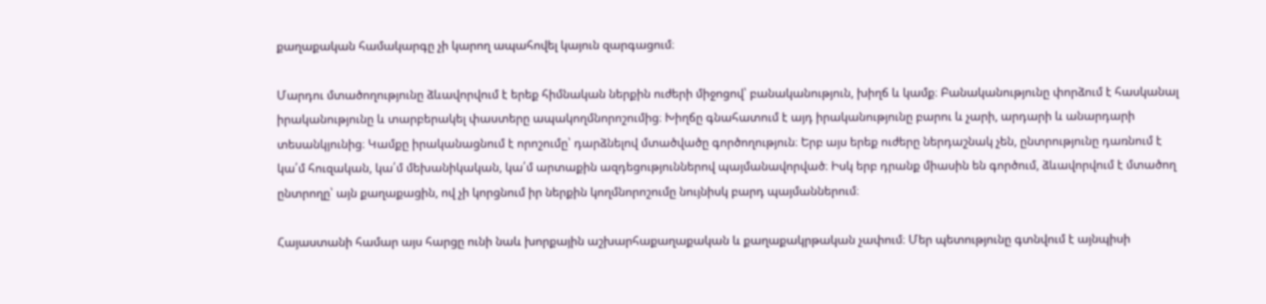քաղաքական համակարգը չի կարող ապահովել կայուն զարգացում։

Մարդու մտածողությունը ձևավորվում է երեք հիմնական ներքին ուժերի միջոցով՝ բանականություն, խիղճ և կամք։ Բանականությունը փորձում է հասկանալ իրականությունը և տարբերակել փաստերը ապակողմնորոշումից։ Խիղճը գնահատում է այդ իրականությունը բարու և չարի, արդարի և անարդարի տեսանկյունից։ Կամքը իրականացնում է որոշումը՝ դարձնելով մտածվածը գործողություն։ Երբ այս երեք ուժերը ներդաշնակ չեն, ընտրությունը դառնում է կա՛մ հուզական, կա՛մ մեխանիկական, կա՛մ արտաքին ազդեցություններով պայմանավորված։ Իսկ երբ դրանք միասին են գործում, ձևավորվում է մտածող ընտրողը՝ այն քաղաքացին, ով չի կորցնում իր ներքին կողմնորոշումը նույնիսկ բարդ պայմաններում։

Հայաստանի համար այս հարցը ունի նաև խորքային աշխարհաքաղաքական և քաղաքակրթական չափում։ Մեր պետությունը գտնվում է այնպիսի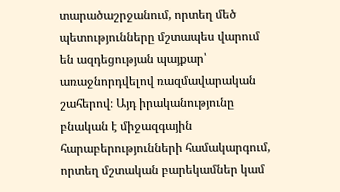տարածաշրջանում, որտեղ մեծ պետությունները մշտապես վարում են ազդեցության պայքար՝ առաջնորդվելով ռազմավարական շահերով։ Այդ իրականությունը բնական է միջազգային հարաբերությունների համակարգում, որտեղ մշտական բարեկամներ կամ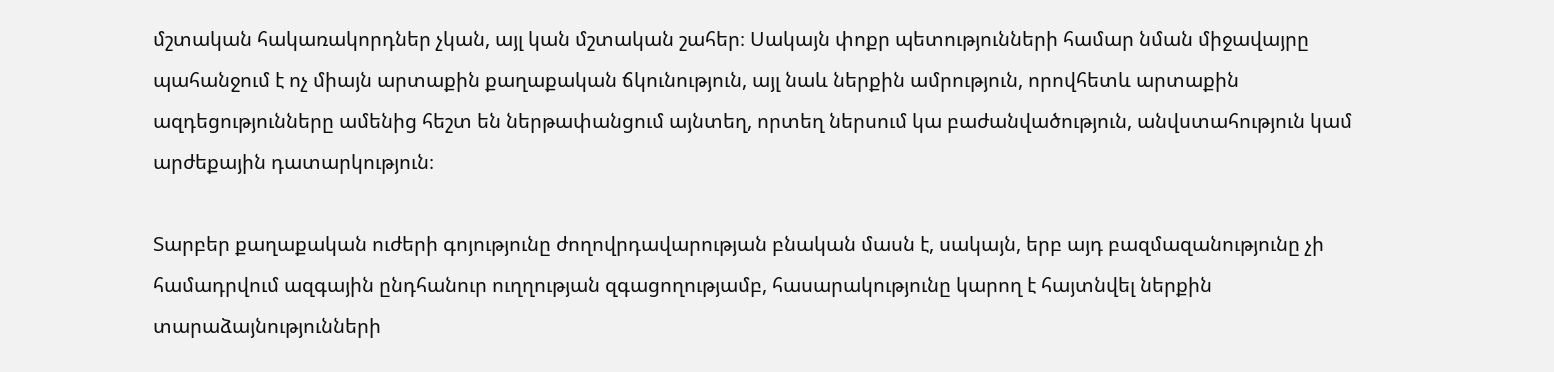մշտական հակառակորդներ չկան, այլ կան մշտական շահեր։ Սակայն փոքր պետությունների համար նման միջավայրը պահանջում է ոչ միայն արտաքին քաղաքական ճկունություն, այլ նաև ներքին ամրություն, որովհետև արտաքին ազդեցությունները ամենից հեշտ են ներթափանցում այնտեղ, որտեղ ներսում կա բաժանվածություն, անվստահություն կամ արժեքային դատարկություն։

Տարբեր քաղաքական ուժերի գոյությունը ժողովրդավարության բնական մասն է, սակայն, երբ այդ բազմազանությունը չի համադրվում ազգային ընդհանուր ուղղության զգացողությամբ, հասարակությունը կարող է հայտնվել ներքին տարաձայնությունների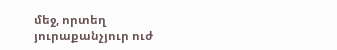մեջ, որտեղ յուրաքանչյուր ուժ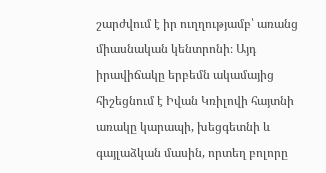շարժվում է իր ուղղությամբ՝ առանց միասնական կենտրոնի։ Այդ իրավիճակը երբեմն ակամայից հիշեցնում է Իվան Կռիլովի հայտնի առակը կարապի, խեցգետնի և գայլաձկան մասին, որտեղ բոլորը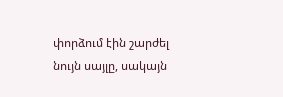փորձում էին շարժել նույն սայլը, սակայն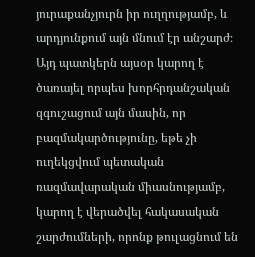յուրաքանչյուրն իր ուղղությամբ, և արդյունքում այն մնում էր անշարժ։ Այդ պատկերն այսօր կարող է ծառայել որպես խորհրդանշական զգուշացում այն մասին, որ բազմակարծությունը, եթե չի ուղեկցվում պետական ռազմավարական միասնությամբ, կարող է վերածվել հակասական շարժումների, որոնք թուլացնում են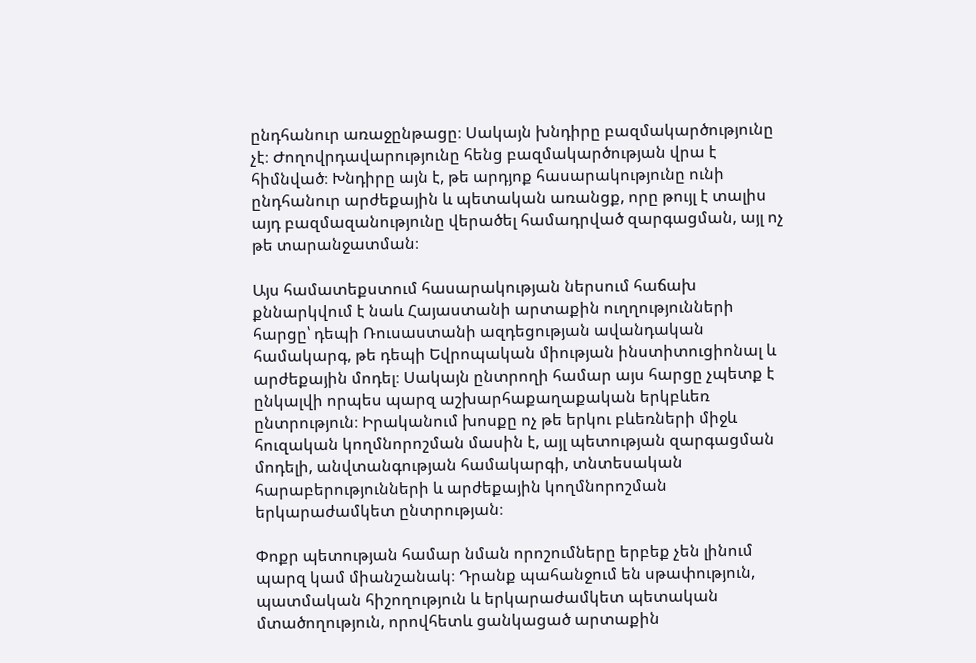ընդհանուր առաջընթացը։ Սակայն խնդիրը բազմակարծությունը չէ։ Ժողովրդավարությունը հենց բազմակարծության վրա է հիմնված։ Խնդիրը այն է, թե արդյոք հասարակությունը ունի ընդհանուր արժեքային և պետական առանցք, որը թույլ է տալիս այդ բազմազանությունը վերածել համադրված զարգացման, այլ ոչ թե տարանջատման։

Այս համատեքստում հասարակության ներսում հաճախ քննարկվում է նաև Հայաստանի արտաքին ուղղությունների հարցը՝ դեպի Ռուսաստանի ազդեցության ավանդական համակարգ, թե դեպի Եվրոպական միության ինստիտուցիոնալ և արժեքային մոդել։ Սակայն ընտրողի համար այս հարցը չպետք է ընկալվի որպես պարզ աշխարհաքաղաքական երկբևեռ ընտրություն։ Իրականում խոսքը ոչ թե երկու բևեռների միջև հուզական կողմնորոշման մասին է, այլ պետության զարգացման մոդելի, անվտանգության համակարգի, տնտեսական հարաբերությունների և արժեքային կողմնորոշման երկարաժամկետ ընտրության։

Փոքր պետության համար նման որոշումները երբեք չեն լինում պարզ կամ միանշանակ։ Դրանք պահանջում են սթափություն, պատմական հիշողություն և երկարաժամկետ պետական մտածողություն, որովհետև ցանկացած արտաքին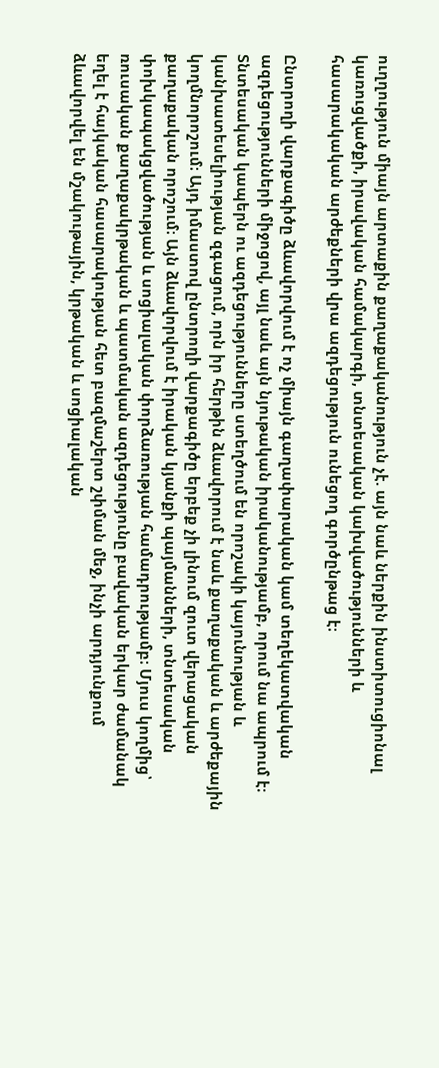ուղղություն միայն արտաքին քաղաքականություն չէ. այն նաև ներքին ինստիտուցիոնալ կառուցվածքի, իրավական համակարգի, տնտեսական կախվածությունների և հասարակական արժեքների վրա ազդեցություն ունեցող գործընթաց է։

Ընտրողի վարքագիծը ձևավորվում է ոչ միայն գաղափարական կամ տեղեկատվական ազդեցությունների միջոցով, այլ նաև այն նյութական իրականությամբ, որում նա ապրում է։ Տնտեսական կապերն ու ազդեցությունները ստեղծում են որոշակի կայունության և կանխատեսելիության զգացում, որն իր հերթին ձևավորում է նաև քաղաքական և արժեքային կողմնորոշում։ Այդ իմաստով ընտրողի վարքագիծը երբեք չի լինում զուտ վերացական քաղաքական որոշում։ Այն ձևավորվում է իրական կյանքի պայմանների, տնտեսական փոխկապակցվածության և սոցիալական փորձառության համադրությամբ։ Մյուս կողմից՝ ռուսական քաղաքակրթական և պատմական ազդեցությունը բավական երկար ժամանակ եղել է հայկական հասարակության հետ բազմաշերտ շփման մեջ, ինչի արդյունքում ձևավորվել են մշակութային, կրթական և սոցիալական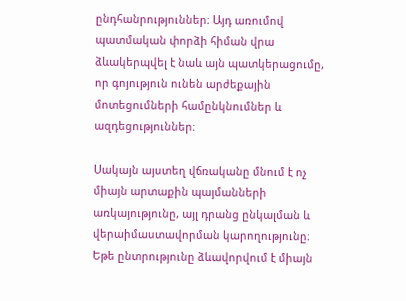ընդհանրություններ։ Այդ առումով պատմական փորձի հիման վրա ձևակերպվել է նաև այն պատկերացումը, որ գոյություն ունեն արժեքային մոտեցումների համընկնումներ և ազդեցություններ։

Սակայն այստեղ վճռականը մնում է ոչ միայն արտաքին պայմանների առկայությունը, այլ դրանց ընկալման և վերաիմաստավորման կարողությունը։ Եթե ընտրությունը ձևավորվում է միայն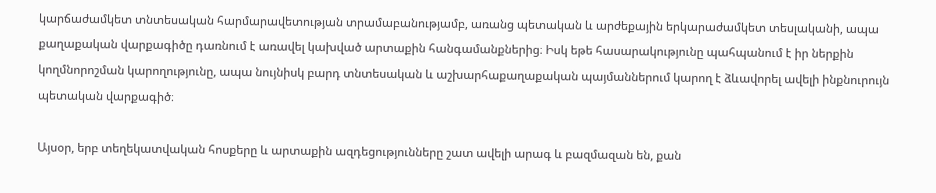կարճաժամկետ տնտեսական հարմարավետության տրամաբանությամբ, առանց պետական և արժեքային երկարաժամկետ տեսլականի, ապա քաղաքական վարքագիծը դառնում է առավել կախված արտաքին հանգամանքներից։ Իսկ եթե հասարակությունը պահպանում է իր ներքին կողմնորոշման կարողությունը, ապա նույնիսկ բարդ տնտեսական և աշխարհաքաղաքական պայմաններում կարող է ձևավորել ավելի ինքնուրույն պետական վարքագիծ։

Այսօր, երբ տեղեկատվական հոսքերը և արտաքին ազդեցությունները շատ ավելի արագ և բազմազան են, քան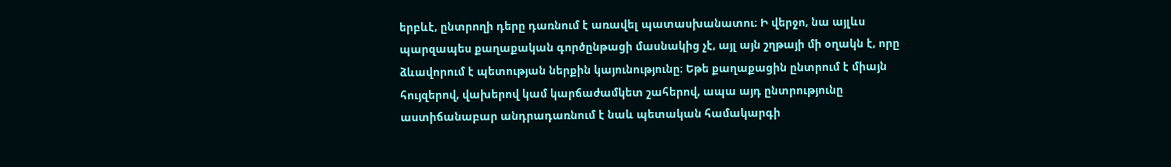երբևէ, ընտրողի դերը դառնում է առավել պատասխանատու։ Ի վերջո, նա այլևս պարզապես քաղաքական գործընթացի մասնակից չէ, այլ այն շղթայի մի օղակն է, որը ձևավորում է պետության ներքին կայունությունը։ Եթե քաղաքացին ընտրում է միայն հույզերով, վախերով կամ կարճաժամկետ շահերով, ապա այդ ընտրությունը աստիճանաբար անդրադառնում է նաև պետական համակարգի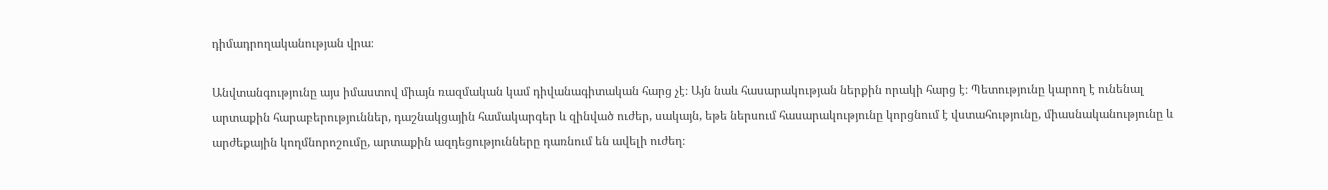դիմադրողականության վրա։

Անվտանգությունը այս իմաստով միայն ռազմական կամ դիվանագիտական հարց չէ։ Այն նաև հասարակության ներքին որակի հարց է։ Պետությունը կարող է ունենալ արտաքին հարաբերություններ, դաշնակցային համակարգեր և զինված ուժեր, սակայն, եթե ներսում հասարակությունը կորցնում է վստահությունը, միասնականությունը և արժեքային կողմնորոշումը, արտաքին ազդեցությունները դառնում են ավելի ուժեղ։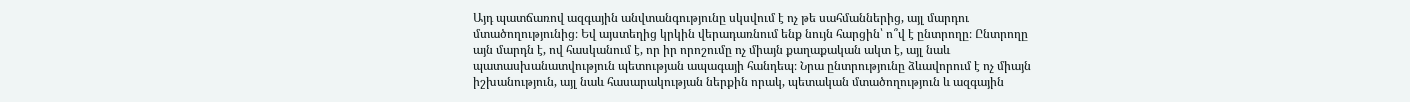Այդ պատճառով ազգային անվտանգությունը սկսվում է ոչ թե սահմաններից, այլ մարդու մտածողությունից։ Եվ այստեղից կրկին վերադառնում ենք նույն հարցին՝ ո՞վ է ընտրողը։ Ընտրողը այն մարդն է, ով հասկանում է, որ իր որոշումը ոչ միայն քաղաքական ակտ է, այլ նաև պատասխանատվություն պետության ապագայի հանդեպ։ Նրա ընտրությունը ձևավորում է ոչ միայն իշխանություն, այլ նաև հասարակության ներքին որակ, պետական մտածողություն և ազգային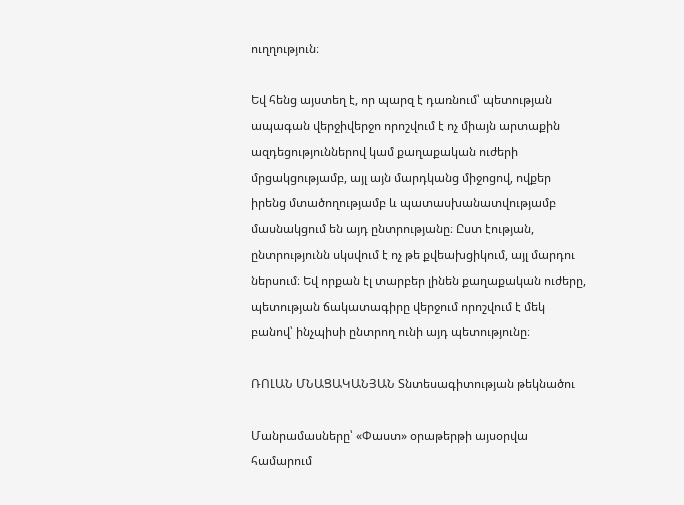ուղղություն։

Եվ հենց այստեղ է, որ պարզ է դառնում՝ պետության ապագան վերջիվերջո որոշվում է ոչ միայն արտաքին ազդեցություններով կամ քաղաքական ուժերի մրցակցությամբ, այլ այն մարդկանց միջոցով, ովքեր իրենց մտածողությամբ և պատասխանատվությամբ մասնակցում են այդ ընտրությանը։ Ըստ էության, ընտրությունն սկսվում է ոչ թե քվեախցիկում, այլ մարդու ներսում։ Եվ որքան էլ տարբեր լինեն քաղաքական ուժերը, պետության ճակատագիրը վերջում որոշվում է մեկ բանով՝ ինչպիսի ընտրող ունի այդ պետությունը։

ՌՈԼԱՆ ՄՆԱՑԱԿԱՆՅԱՆ Տնտեսագիտության թեկնածու

Մանրամասները՝ «Փաստ» օրաթերթի այսօրվա համարում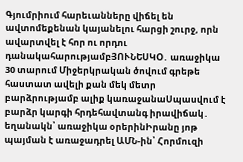Գյումրիում հարեւանները վիճել են ավտոմեքենան կայանելու հարցի շուրջ, որն ավարտվել է հոր ու որդու դանակահարությամբՅՈՒՆԵՍԿՕ․ առաջիկա 30 տարում Միջերկրական ծովում գրեթե հաստատ ավելի քան մեկ մետր բարձրությամբ ալիք կառաջանաՍպասվում է բարձր կարգի հրդեհավտանգ իրավիճակ․ եղանակն՝ առաջիկա օրերինԻրանը յոթ պայման է առաջադրել ԱՄՆ-ին՝ Հորմուզի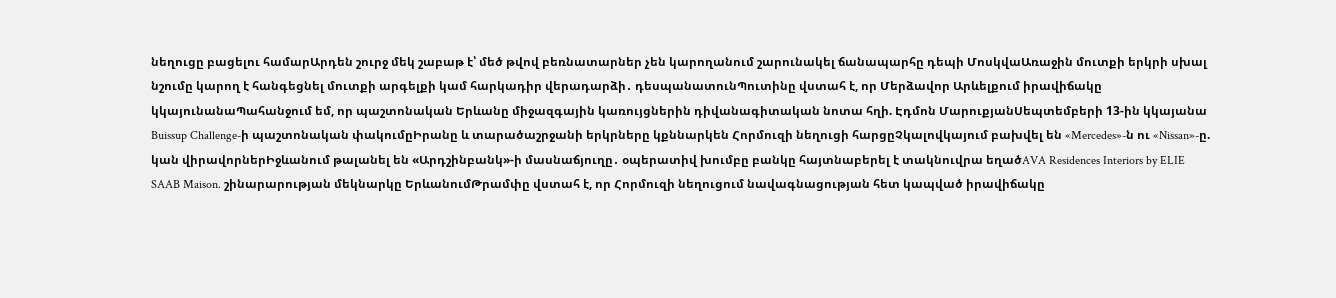նեղուցը բացելու համարԱրդեն շուրջ մեկ շաբաթ է՝ մեծ թվով բեռնատարներ չեն կարողանում շարունակել ճանապարհը դեպի ՄոսկվաԱռաջին մուտքի երկրի սխալ նշումը կարող է հանգեցնել մուտքի արգելքի կամ հարկադիր վերադարձի․ դեսպանատունՊուտինը վստահ է, որ Մերձավոր Արևելքում իրավիճակը կկայունանաՊահանջում եմ, որ պաշտոնական Երևանը միջազգային կառույցներին դիվանագիտական նոտա հղի. Էդմոն ՄարուքյանՍեպտեմբերի 13-ին կկայանա Buissup Challenge-ի պաշտոնական փակումըԻրանը և տարածաշրջանի երկրները կքննարկեն Հորմուզի նեղուցի հարցըՉկալովկայում բախվել են «Mercedes»-ն ու «Nissan»-ը. կան վիրավորներԻջևանում թալանել են «Արդշինբանկ»-ի մասնաճյուղը․ օպերատիվ խումբը բանկը հայտնաբերել է տակնուվրա եղածAVA Residences Interiors by ELIE SAAB Maison. շինարարության մեկնարկը ԵրևանումԹրամփը վստահ է, որ Հորմուզի նեղուցում նավագնացության հետ կապված իրավիճակը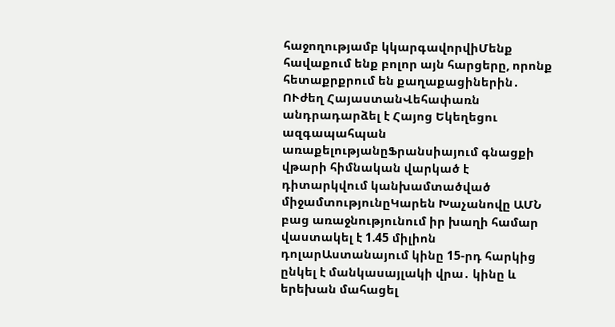հաջողությամբ կկարգավորվիՄենք հավաքում ենք բոլոր այն հարցերը, որոնք հետաքրքրում են քաղաքացիներին․ ՈՒժեղ ՀայաստանՎեհափառն անդրադարձել է Հայոց Եկեղեցու ազգապահպան առաքելությանըՖրանսիայում գնացքի վթարի հիմնական վարկած է դիտարկվում կանխամտածված միջամտությունըԿարեն Խաչանովը ԱՄՆ բաց առաջնությունում իր խաղի համար վաստակել է 1.45 միլիոն դոլարԱստանայում կինը 15-րդ հարկից ընկել է մանկասայլակի վրա․ կինը և երեխան մահացել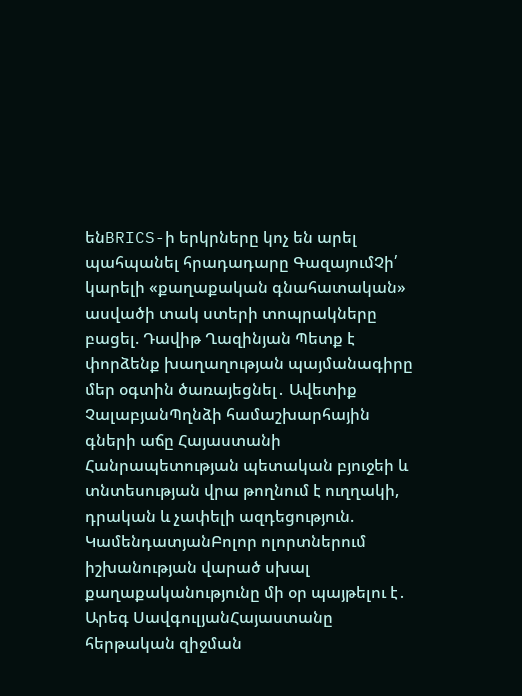ենBRICS-ի երկրները կոչ են արել պահպանել հրադադարը ԳազայումՉի՛ կարելի «քաղաքական գնահատական» ասվածի տակ ստերի տոպրակները բացել. Դավիթ Ղազինյան Պետք է փորձենք խաղաղության պայմանագիրը մեր օգտին ծառայեցնել․ Ավետիք ՉալաբյանՊղնձի համաշխարհային գների աճը Հայաստանի Հանրապետության պետական բյուջեի և տնտեսության վրա թողնում է ուղղակի, դրական և չափելի ազդեցություն. ԿամենդատյանԲոլոր ոլորտներում իշխանության վարած սխալ քաղաքականությունը մի օր պայթելու է․ Արեգ ՍավգուլյանՀայաստանը հերթական զիջման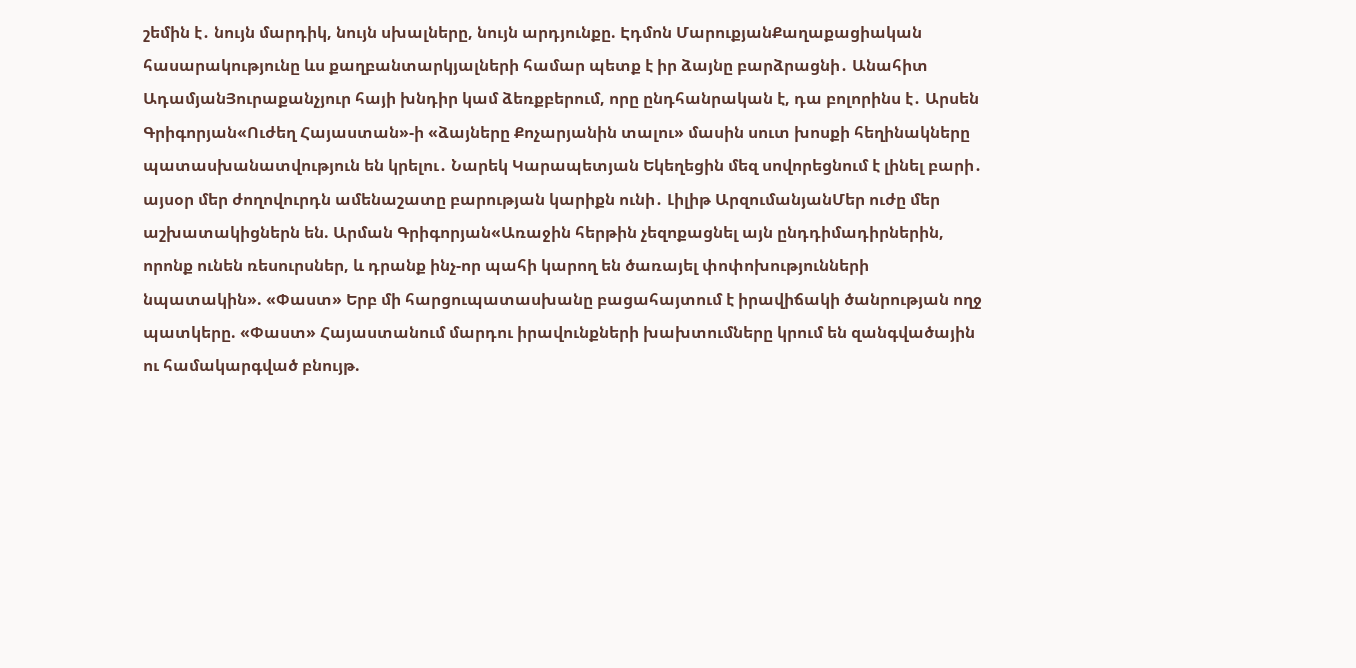շեմին է․ նույն մարդիկ, նույն սխալները, նույն արդյունքը. Էդմոն ՄարուքյանՔաղաքացիական հասարակությունը ևս քաղբանտարկյալների համար պետք է իր ձայնը բարձրացնի․ Անահիտ ԱդամյանՅուրաքանչյուր հայի խնդիր կամ ձեռքբերում, որը ընդհանրական է, դա բոլորինս է․ Արսեն Գրիգորյան«Ուժեղ Հայաստան»-ի «ձայները Քոչարյանին տալու» մասին սուտ խոսքի հեղինակները պատասխանատվություն են կրելու․ Նարեկ Կարապետյան Եկեղեցին մեզ սովորեցնում է լինել բարի․ այսօր մեր ժողովուրդն ամենաշատը բարության կարիքն ունի․ Լիլիթ ԱրզումանյանՄեր ուժը մեր աշխատակիցներն են. Արման Գրիգորյան«Առաջին հերթին չեզոքացնել այն ընդդիմադիրներին, որոնք ունեն ռեսուրսներ, և դրանք ինչ-որ պահի կարող են ծառայել փոփոխությունների նպատակին». «Փաստ» Երբ մի հարցուպատասխանը բացահայտում է իրավիճակի ծանրության ողջ պատկերը. «Փաստ» Հայաստանում մարդու իրավունքների խախտումները կրում են զանգվածային ու համակարգված բնույթ.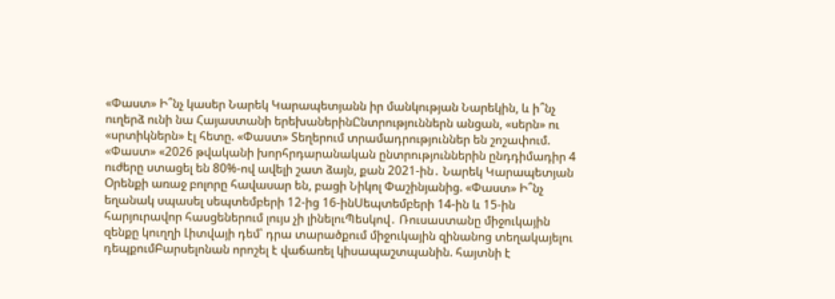«Փաստ» Ի՞նչ կասեր Նարեկ Կարապետյանն իր մանկության Նարեկին, և ի՞նչ ուղերձ ունի նա Հայաստանի երեխաներինԸնտրություններն անցան, «սերն» ու «սրտիկներն» էլ հետը. «Փաստ» Տեղերում տրամադրություններ են շոշափում. «Փաստ» «2026 թվականի խորհրդարանական ընտրություններին ընդդիմադիր 4 ուժերը ստացել են 80%-ով ավելի շատ ձայն, քան 2021-ին․ Նարեկ Կարապետյան Oրենքի առաջ բոլորը հավասար են, բացի Նիկոլ Փաշինյանից. «Փաստ» Ի՞նչ եղանակ սպասել սեպտեմբերի 12-ից 16-ինՍեպտեմբերի 14-ին և 15-ին հարյուրավոր հասցեներում լույս չի լինելուՊեսկով․ Ռուսաստանը միջուկային զենքը կուղղի Լիտվայի դեմ՝ դրա տարածքում միջուկային զինանոց տեղակայելու դեպքումԲարսելոնան որոշել է վաճառել կիսապաշտպանին. հայտնի է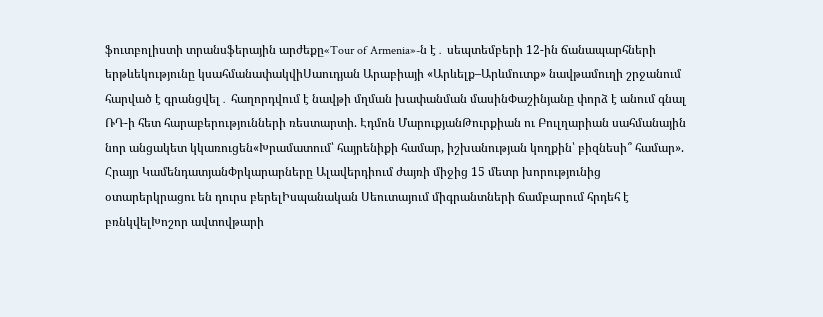ֆուտբոլիստի տրանսֆերային արժեքը«Tour of Armenia»-ն է․ սեպտեմբերի 12-ին ճանապարհների երթևեկությունը կսահմանափակվիՍաուդյան Արաբիայի «Արևելք–Արևմուտք» նավթամուղի շրջանում հարված է գրանցվել․ հաղորդվում է նավթի մղման խափանման մասինՓաշինյանը փորձ է անում գնալ ՌԴ-ի հետ հարաբերությունների ռեստարտի. Էդմոն ՄարուքյանԹուրքիան ու Բուլղարիան սահմանային նոր անցակետ կկառուցեն«Խրամատում՝ հայրենիքի համար, իշխանության կողքին՝ բիզնեսի՞ համար». Հրայր ԿամենդատյանՓրկարարները Ալավերդիում ժայռի միջից 15 մետր խորությունից օտարերկրացու են դուրս բերելԻսպանական Սեուտայում միգրանտների ճամբարում հրդեհ է բռնկվելԽոշոր ավտովթարի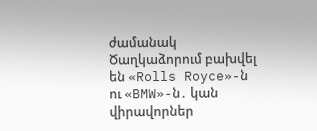ժամանակ Ծաղկաձորում բախվել են «Rolls Royce»-ն ու «BMW»-ն․ կան վիրավորներ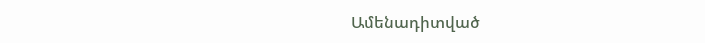Ամենադիտված